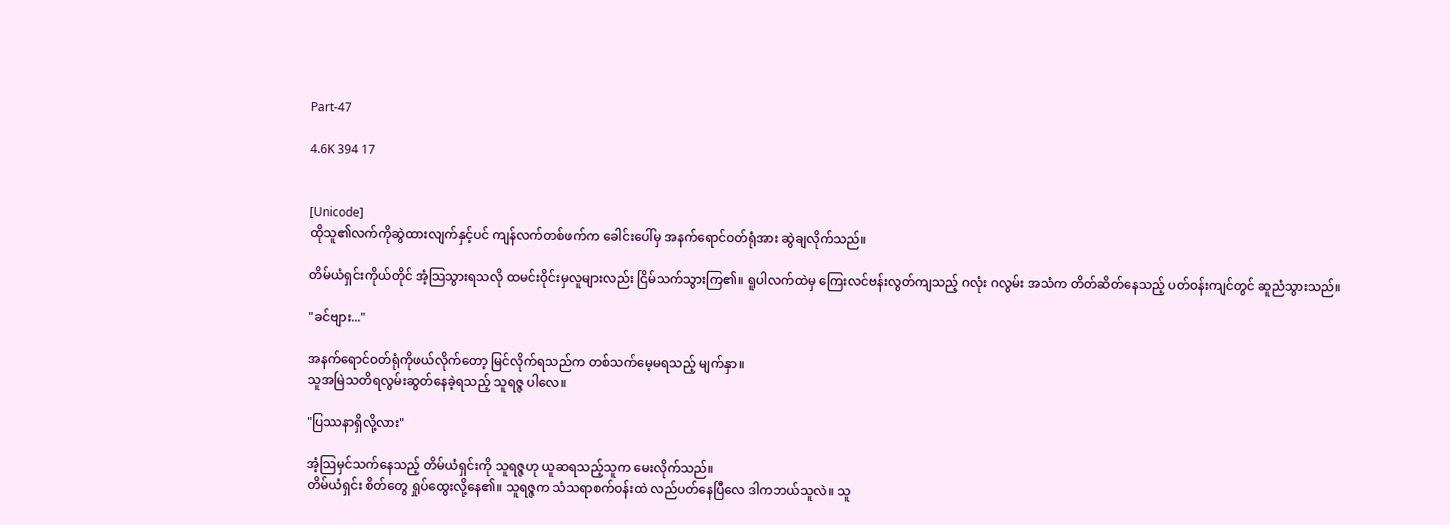Part-47

4.6K 394 17


[Unicode]
ထိုသူ၏လက်ကိုဆွဲထားလျက်နှင့်ပင် ကျန်လက်တစ်ဖက်က ခေါင်းပေါ်မှ အနက်ရောင်ဝတ်ရုံအား ဆွဲချလိုက်သည်။

တိမ်ယံရှင်းကိုယ်တိုင် အံ့သြသွားရသလို ထမင်းဝိုင်းမှလူများလည်း ငြိမ်သက်သွားကြ၏။ ရူပါလက်ထဲမှ ကြေးလင်ဗန်းလွတ်ကျသည့် ဂလုံး ဂလွမ်း အသံက တိတ်ဆိတ်နေသည့် ပတ်ဝန်းကျင်တွင် ဆူညံသွားသည်။

"ခင်ဗျား..."

အနက်ရောင်ဝတ်ရုံကိုဖယ်လိုက်တော့ မြင်လိုက်ရသည်က တစ်သက်မေ့မရသည့် မျက်နှာ။
သူအမြဲသတိရလွမ်းဆွတ်နေခဲ့ရသည့် သူရဇ္ဇ ပါလေ။

"ပြဿနာရှိလို့လား"

အံ့သြမှင်သက်နေသည့် တိမ်ယံရှင်းကို သူရဇ္ဇဟု ယူဆရသည့်သူက မေးလိုက်သည်။
တိမ်ယံရှင်း စိတ်တွေ ရှုပ်ထွေးလို့နေ၏။ သူရဇ္ဇက သံသရာစက်ဝန်းထဲ လည်ပတ်နေပြီလေ ဒါကဘယ်သူလဲ။ သူ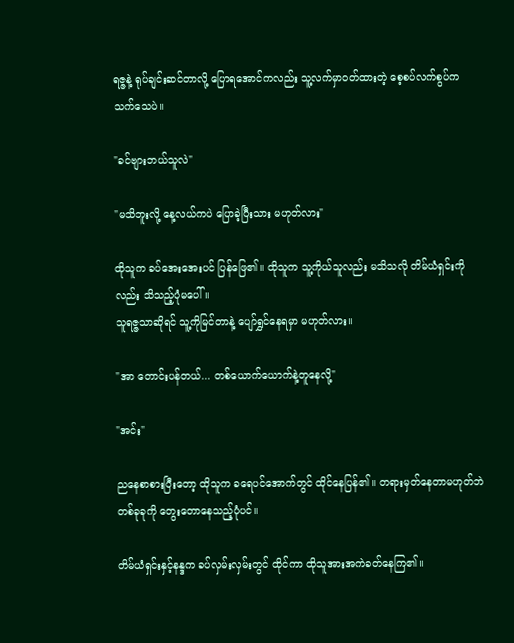ရဇ္ဇနဲ့ ရုပ်ချင်းဆင်တာလို့ ပြောရအောင်ကလည်း သူ့လက်မှာဝတ်ထားတဲ့ စေ့စပ်လက်စွပ်က သက်သေပဲ။

"ခင်ဗျားဘယ်သူလဲ"

"မသိဘူးလို့ နေ့လယ်ကပဲ ပြောခဲ့ပြီးသား မဟုတ်လား"

ထိုသူက ခပ်အေးအေးပင် ပြန်ဖြေ၏။ ထိုသူက သူ့ကိုယ်သူလည်း မသိသလို တိမ်ယံရှင်းကိုလည်း သိသည့်ပုံမပေါ်။
သူရဇ္ဇသာဆိုရင် သူ့ကိုမြင်တာနဲ့ ပျော်ရွှင်နေရမှာ မဟုတ်လား။

"အာ တောင်းပန်တယ်... တစ်ယောက်ယောက်နဲ့တူနေလို့"

"အင်း"

ညနေစာစားပြီးတော့ ထိုသူက ခရေပင်အောက်တွင် ထိုင်နေပြန်၏။ တရားမှတ်နေတာမဟုတ်ဘဲ တစ်ခုခုကို တွေးတောနေသည့်ပုံပင်။

တိမ်ယံရှင်းနှင့်နန္ဒက ခပ်လှမ်းလှမ်းတွင် ထိုင်ကာ ထိုသူအားအကဲခတ်နေကြ၏။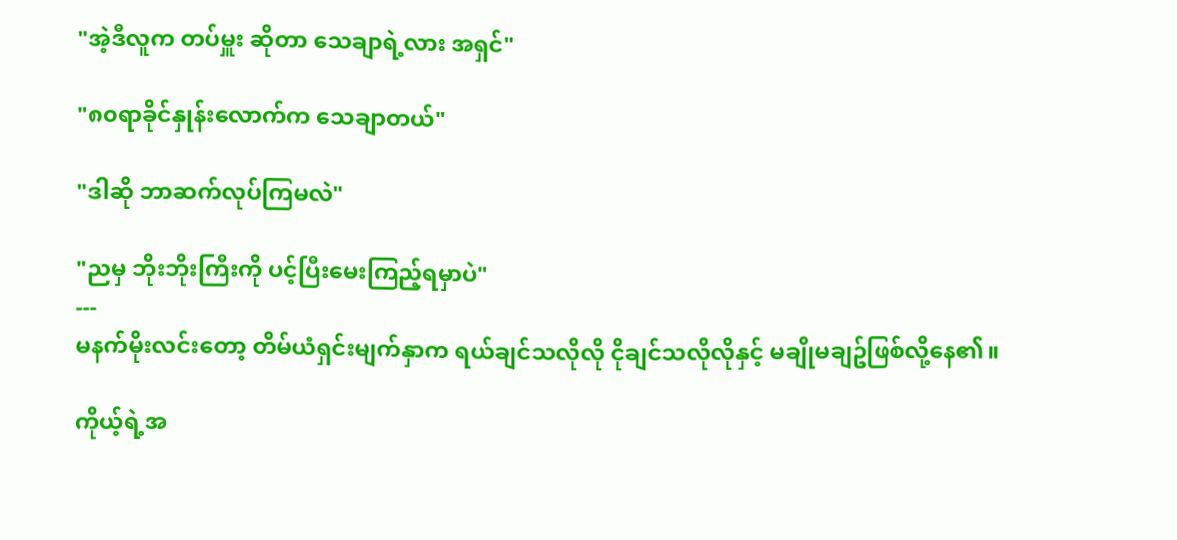"အဲ့ဒီလူက တပ်မှူး ဆိုတာ သေချာရဲ့လား အရှင်"

"၈၀ရာခိုင်နှုန်းလောက်က သေချာတယ်"

"ဒါဆို ဘာဆက်လုပ်ကြမလဲ"

"ညမှ ဘိုးဘိုးကြီးကို ပင့်ပြီးမေးကြည့်ရမှာပဲ"
---
မနက်မိုးလင်းတော့ တိမ်ယံရှင်းမျက်နှာက ရယ်ချင်သလိုလို ငိုချင်သလိုလိုနှင့် မချိုမချဥ်ဖြစ်လို့နေ၏။

ကိုယ့်ရဲ့အ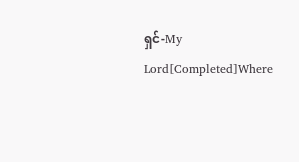ရှင်-My Lord[Completed]Where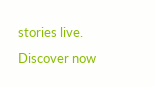stories live. Discover now